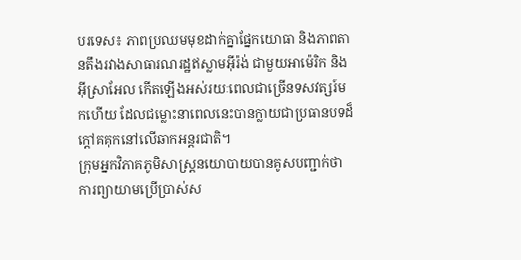បរទេស៖ ភាពប្រឈមមុខដាក់គ្នាផ្នែកយោធា និងភាពតានតឹងរវាងសាធារណរដ្ឋឥស្លាមអ៊ីរ៉ង់ ជាមួយអាម៉េរិក និងអ៊ីស្រាអែល កើតឡើងអស់រយៈពេលជាច្រើនទសវត្សរ៍មកហើយ ដែលជម្លោះនាពេលនេះបានក្លាយជាប្រធានបទដ៏ក្តៅគគុកនៅលើឆាកអន្តរជាតិ។
ក្រុមអ្នកវិភាគភូមិសាស្ត្រនយោបាយបានគូសបញ្ជាក់ថា ការព្យាយាមប្រើប្រាស់ស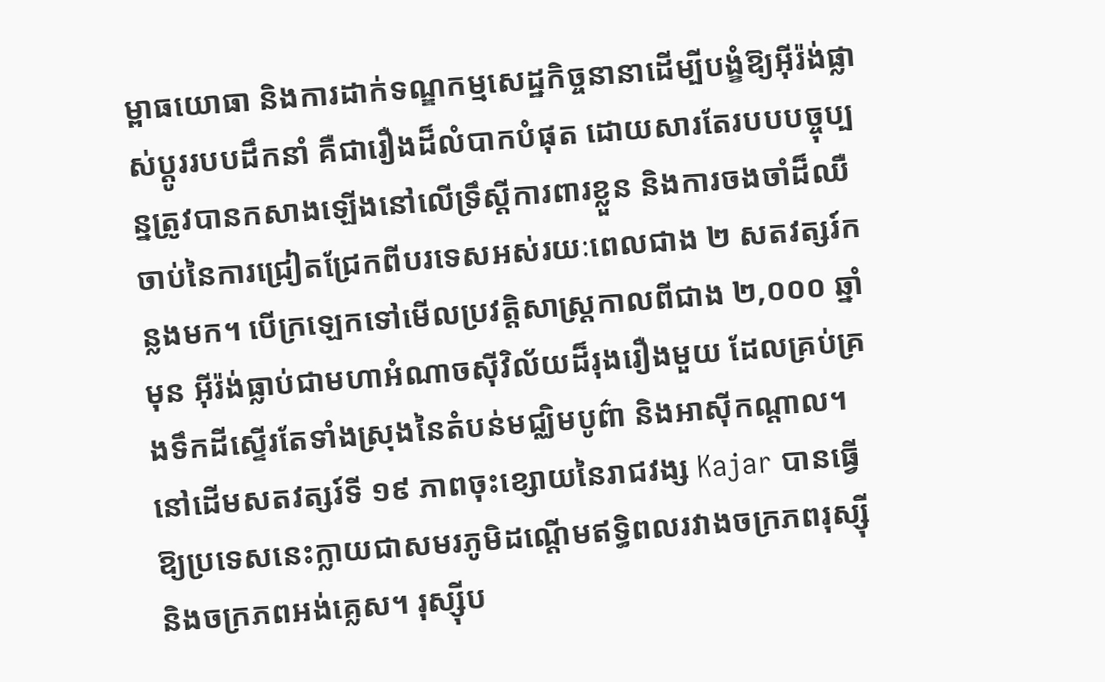ម្ពាធយោធា និងការដាក់ទណ្ឌកម្មសេដ្ឋកិច្ចនានាដើម្បីបង្ខំឱ្យអ៊ីរ៉ង់ផ្លាស់ប្តូររបបដឹកនាំ គឺជារឿងដ៏លំបាកបំផុត ដោយសារតែរបបបច្ចុប្បន្នត្រូវបានកសាងឡើងនៅលើទ្រឹស្តីការពារខ្លួន និងការចងចាំដ៏ឈឺចាប់នៃការជ្រៀតជ្រែកពីបរទេសអស់រយៈពេលជាង ២ សតវត្សរ៍កន្លងមក។ បើក្រឡេកទៅមើលប្រវត្តិសាស្ត្រកាលពីជាង ២,០០០ ឆ្នាំមុន អ៊ីរ៉ង់ធ្លាប់ជាមហាអំណាចស៊ីវិល័យដ៏រុងរឿងមួយ ដែលគ្រប់គ្រងទឹកដីស្ទើរតែទាំងស្រុងនៃតំបន់មជ្ឈិមបូព៌ា និងអាស៊ីកណ្តាល។ នៅដើមសតវត្សរ៍ទី ១៩ ភាពចុះខ្សោយនៃរាជវង្ស Kajar បានធ្វើឱ្យប្រទេសនេះក្លាយជាសមរភូមិដណ្តើមឥទ្ធិពលរវាងចក្រភពរុស្ស៊ី និងចក្រភពអង់គ្លេស។ រុស្ស៊ីប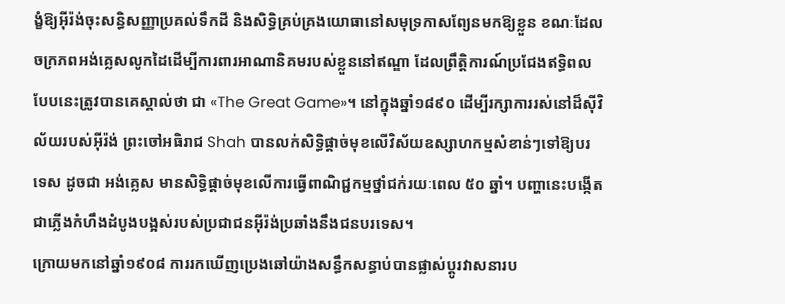ង្ខំឱ្យអ៊ីរ៉ង់ចុះសន្ធិសញ្ញាប្រគល់ទឹកដី និងសិទ្ធិគ្រប់គ្រងយោធានៅសមុទ្រកាសព្យែនមកឱ្យខ្លួន ខណៈដែលចក្រភពអង់គ្លេសលូកដៃដើម្បីការពារអាណានិគមរបស់ខ្លួននៅឥណ្ឌា ដែលព្រឹត្តិការណ៍ប្រជែងឥទ្ធិពលបែបនេះត្រូវបានគេស្គាល់ថា ជា «The Great Game»។ នៅក្នុងឆ្នាំ១៨៩០ ដើម្បីរក្សាការរស់នៅដ៏ស៊ីវិល័យរបស់អ៊ីរ៉ង់ ព្រះចៅអធិរាជ Shah បានលក់សិទ្ធិផ្តាច់មុខលើវិស័យឧស្សាហកម្មសំខាន់ៗទៅឱ្យបរទេស ដូចជា អង់គ្លេស មានសិទ្ធិផ្តាច់មុខលើការធ្វើពាណិជ្ជកម្មថ្នាំជក់រយៈពេល ៥០ ឆ្នាំ។ បញ្ហានេះបង្កើតជាភ្លើងកំហឹងដំបូងបង្អស់របស់ប្រជាជនអ៊ីរ៉ង់ប្រឆាំងនឹងជនបរទេស។
ក្រោយមកនៅឆ្នាំ១៩០៨ ការរកឃើញប្រេងឆៅយ៉ាងសន្ធឹកសន្ធាប់បានផ្លាស់ប្តូរវាសនារប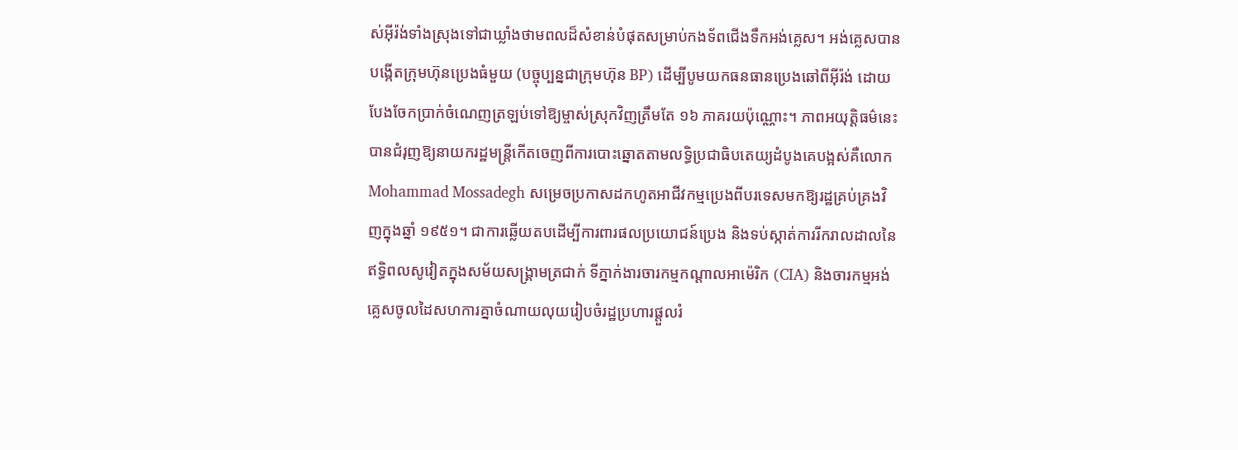ស់អ៊ីរ៉ង់ទាំងស្រុងទៅជាឃ្លាំងថាមពលដ៏សំខាន់បំផុតសម្រាប់កងទ័ពជើងទឹកអង់គ្លេស។ អង់គ្លេសបានបង្កើតក្រុមហ៊ុនប្រេងធំមួយ (បច្ចុប្បន្នជាក្រុមហ៊ុន BP) ដើម្បីបូមយកធនធានប្រេងឆៅពីអ៊ីរ៉ង់ ដោយបែងចែកប្រាក់ចំណេញត្រឡប់ទៅឱ្យម្ចាស់ស្រុកវិញត្រឹមតែ ១៦ ភាគរយប៉ុណ្ណោះ។ ភាពអយុត្តិធម៌នេះបានជំរុញឱ្យនាយករដ្ឋមន្ត្រីកើតចេញពីការបោះឆ្នោតតាមលទ្ធិប្រជាធិបតេយ្យដំបូងគេបង្អស់គឺលោក Mohammad Mossadegh សម្រេចប្រកាសដកហូតអាជីវកម្មប្រេងពីបរទេសមកឱ្យរដ្ឋគ្រប់គ្រងវិញក្នុងឆ្នាំ ១៩៥១។ ជាការឆ្លើយតបដើម្បីការពារផលប្រយោជន៍ប្រេង និងទប់ស្កាត់ការរីករាលដាលនៃឥទ្ធិពលសូវៀតក្នុងសម័យសង្រ្គាមត្រជាក់ ទីភ្នាក់ងារចារកម្មកណ្តាលអាម៉េរិក (CIA) និងចារកម្មអង់គ្លេសចូលដៃសហការគ្នាចំណាយលុយរៀបចំរដ្ឋប្រហារផ្តួលរំ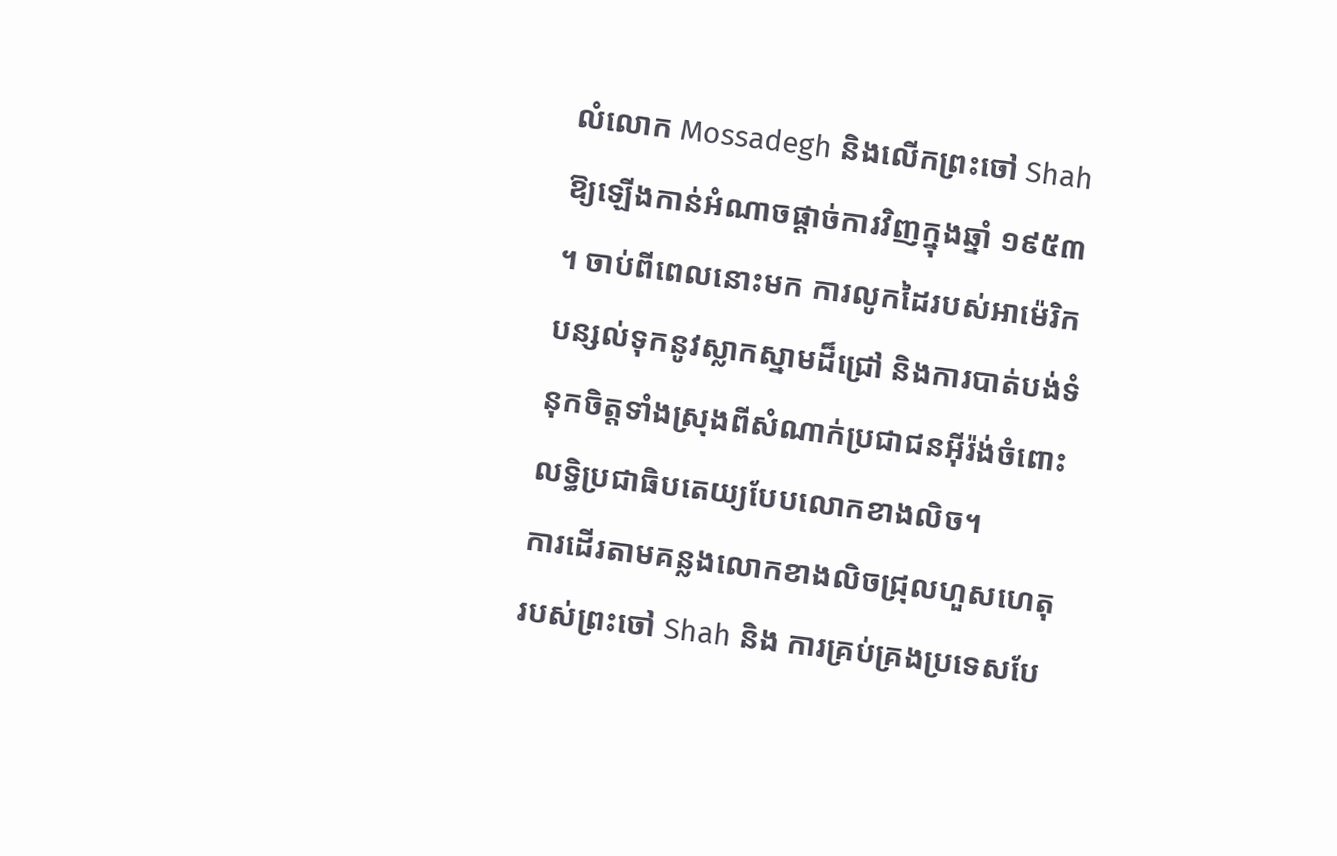លំលោក Mossadegh និងលើកព្រះចៅ Shah ឱ្យឡើងកាន់អំណាចផ្តាច់ការវិញក្នុងឆ្នាំ ១៩៥៣ ។ ចាប់ពីពេលនោះមក ការលូកដៃរបស់អាម៉េរិកបន្សល់ទុកនូវស្លាកស្នាមដ៏ជ្រៅ និងការបាត់បង់ទំនុកចិត្តទាំងស្រុងពីសំណាក់ប្រជាជនអ៊ីរ៉ង់ចំពោះលទ្ធិប្រជាធិបតេយ្យបែបលោកខាងលិច។
ការដើរតាមគន្លងលោកខាងលិចជ្រុលហួសហេតុរបស់ព្រះចៅ Shah និង ការគ្រប់គ្រងប្រទេសបែ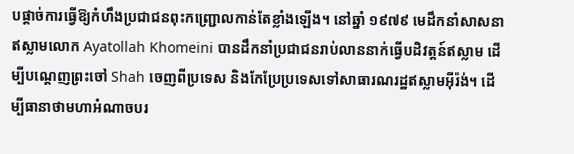បផ្តាច់ការធ្វើឱ្យកំហឹងប្រជាជនពុះកញ្ជ្រោលកាន់តែខ្លាំងឡើង។ នៅឆ្នាំ ១៩៧៩ មេដឹកនាំសាសនាឥស្លាមលោក Ayatollah Khomeini បានដឹកនាំប្រជាជនរាប់លាននាក់ធ្វើបដិវត្តន៍ឥស្លាម ដើម្បីបណ្តេញព្រះចៅ Shah ចេញពីប្រទេស និងកែប្រែប្រទេសទៅសាធារណរដ្ឋឥស្លាមអ៊ីរ៉ង់។ ដើម្បីធានាថាមហាអំណាចបរ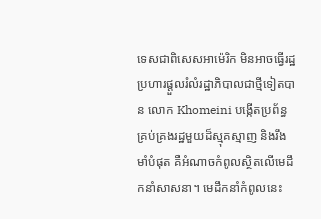ទេសជាពិសេសអាម៉េរិក មិនអាចធ្វើរដ្ឋប្រហារផ្តួលរំលំរដ្ឋាភិបាលជាថ្មីទៀតបាន លោក Khomeini បង្កើតប្រព័ន្ធគ្រប់គ្រងរដ្ឋមួយដ៏ស្មុគស្មាញ និងរឹងមាំបំផុត គឺអំណាចកំពូលស្ថិតលើមេដឹកនាំសាសនា។ មេដឹកនាំកំពូលនេះ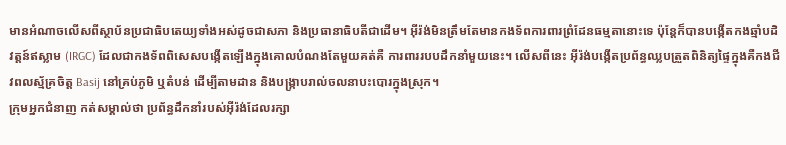មានអំណាចលើសពីស្ថាប័នប្រជាធិបតេយ្យទាំងអស់ដូចជាសភា និងប្រធានាធិបតីជាដើម។ អ៊ីរ៉ង់មិនត្រឹមតែមានកងទ័ពការពារព្រំដែនធម្មតានោះទេ ប៉ុន្តែក៏បានបង្កើតកងឆ្មាំបដិវត្តន៍ឥស្លាម (IRGC) ដែលជាកងទ័ពពិសេសបង្កើតឡើងក្នុងគោលបំណងតែមួយគត់គឺ ការពាររបបដឹកនាំមួយនេះ។ លើសពីនេះ អ៊ីរ៉ង់បង្កើតប្រព័ន្ធឈ្លបត្រួតពិនិត្យផ្ទៃក្នុងគឺកងជីវពលស្ម័គ្រចិត្ត Basij នៅគ្រប់ភូមិ ឬតំបន់ ដើម្បីតាមដាន និងបង្ក្រាបរាល់ចលនាបះបោរក្នុងស្រុក។
ក្រុមអ្នកជំនាញ កត់សម្គាល់ថា ប្រព័ន្ធដឹកនាំរបស់អ៊ីរ៉ង់ដែលរក្សា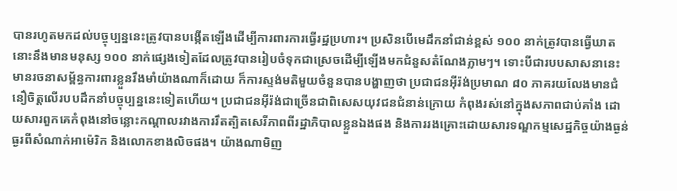បានរហូតមកដល់បច្ចុប្បន្ននេះត្រូវបានបង្កើតឡើងដើម្បីការពារការធ្វើរដ្ឋប្រហារ។ ប្រសិនបើមេដឹកនាំជាន់ខ្ពស់ ១០០ នាក់ត្រូវបានធ្វើឃាត នោះនឹងមានមនុស្ស ១០០ នាក់ផ្សេងទៀតដែលត្រូវបានរៀបចំទុកជាស្រេចដើម្បីឡើងមកជំនួសតំណែងភ្លាមៗ។ ទោះបីជារបបសាសនានេះមានរចនាសម្ព័ន្ធការពារខ្លួនរឹងមាំយ៉ាងណាក៏ដោយ ក៏ការស្ទង់មតិមួយចំនួនបានបង្ហាញថា ប្រជាជនអ៊ីរ៉ង់ប្រមាណ ៨០ ភាគរយលែងមានជំនឿចិត្តលើរបបដឹកនាំបច្ចុប្បន្ននេះទៀតហើយ។ ប្រជាជនអ៊ីរ៉ង់ជាច្រើនជាពិសេសយុវជនជំនាន់ក្រោយ កំពុងរស់នៅក្នុងសភាពជាប់គាំង ដោយសារពួកគេកំពុងនៅចន្លោះកណ្តាលរវាងការរឹតត្បិតសេរីភាពពីរដ្ឋាភិបាលខ្លួនឯងផង និងការរងគ្រោះដោយសារទណ្ឌកម្មសេដ្ឋកិច្ចយ៉ាងធ្ងន់ធ្ងរពីសំណាក់អាម៉េរិក និងលោកខាងលិចផង។ យ៉ាងណាមិញ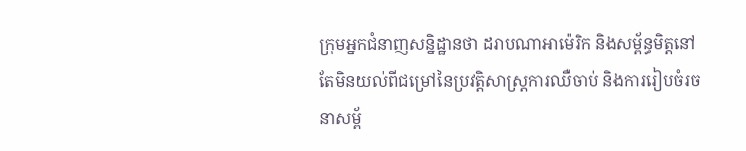ក្រុមអ្នកជំនាញសន្និដ្ឋានថា ដរាបណាអាម៉េរិក និងសម្ព័ន្ធមិត្តនៅតែមិនយល់ពីជម្រៅនៃប្រវត្តិសាស្ត្រការឈឺចាប់ និងការរៀបចំរចនាសម្ព័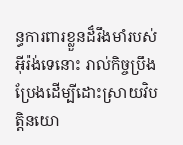ន្ធការពារខ្លួនដ៏រឹងមាំរបស់អ៊ីរ៉ង់ទេនោះ រាល់កិច្ចប្រឹងប្រែងដើម្បីដោះស្រាយវិបត្តិនយោ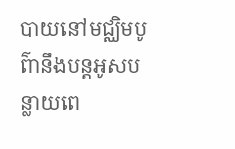បាយនៅមជ្ឈិមបូព៌ានឹងបន្តអូសបន្លាយពេ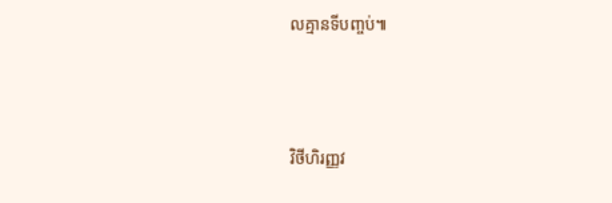លគ្មានទីបញ្ចប់៕




វិថីហិរញ្ញវ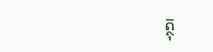ត្ថុ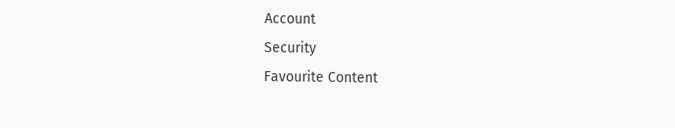Account
Security
Favourite Content